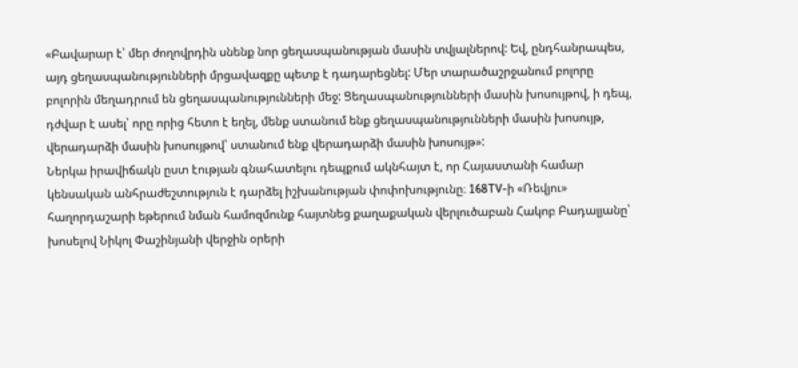«Բավարար է՝ մեր ժողովրդին սնենք նոր ցեղասպանության մասին տվյալներով: Եվ, ընդհանրապես, այդ ցեղասպանությունների մրցավազքը պետք է դադարեցնել: Մեր տարածաշրջանում բոլորը բոլորին մեղադրում են ցեղասպանությունների մեջ: Ցեղասպանությունների մասին խոսույթով, ի դեպ, դժվար է ասել՝ որը որից հետո է եղել, մենք ստանում ենք ցեղասպանությունների մասին խոսույթ, վերադարձի մասին խոսույթով՝ ստանում ենք վերադարձի մասին խոսույթ»:
Ներկա իրավիճակն ըստ էության գնահատելու դեպքում ակնհայտ է, որ Հայաստանի համար կենսական անհրաժեշտություն է դարձել իշխանության փոփոխությունը։ 168TV-ի «Ռեվյու» հաղորդաշարի եթերում նման համոզմունք հայտնեց քաղաքական վերլուծաբան Հակոբ Բադալյանը՝ խոսելով Նիկոլ Փաշինյանի վերջին օրերի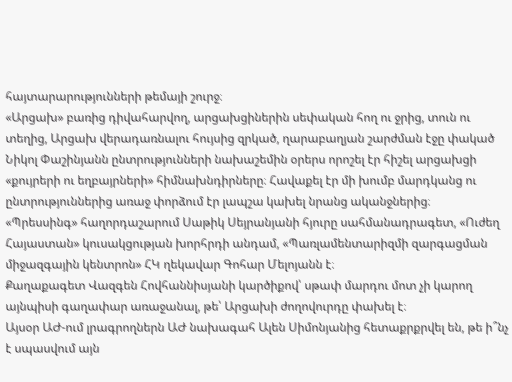հայտարարությունների թեմայի շուրջ։
«Արցախ» բառից դիվահարվող, արցախցիներին սեփական հող ու ջրից, տուն ու տեղից, Արցախ վերադառնալու հույսից զրկած, ղարաբաղյան շարժման էջը փակած Նիկոլ Փաշինյանն ընտրությունների նախաշեմին օրերս որոշել էր հիշել արցախցի «քույրերի ու եղբայրների» հիմնախնդիրները։ Հավաքել էր մի խումբ մարդկանց ու ընտրություններից առաջ փորձում էր լապշա կախել նրանց ականջներից։
«Պրեսսինգ» հաղորդաշարում Սաթիկ Սեյրանյանի հյուրը սահմանադրագետ, «Ուժեղ Հայաստան» կուսակցության խորհրդի անդամ, «Պառլամենտարիզմի զարգացման միջազգային կենտրոն» ՀԿ ղեկավար Գոհար Մելոյանն է։
Քաղաքագետ Վազգեն Հովհաննիսյանի կարծիքով՝ սթափ մարդու մոտ չի կարող այնպիսի գաղափար առաջանալ, թե՝ Արցախի ժողովուրդը փախել է։
Այսօր ԱԺ-ում լրագրողներն ԱԺ նախագահ Ալեն Սիմոնյանից հետաքրքրվել են, թե ի՞նչ է սպասվում այն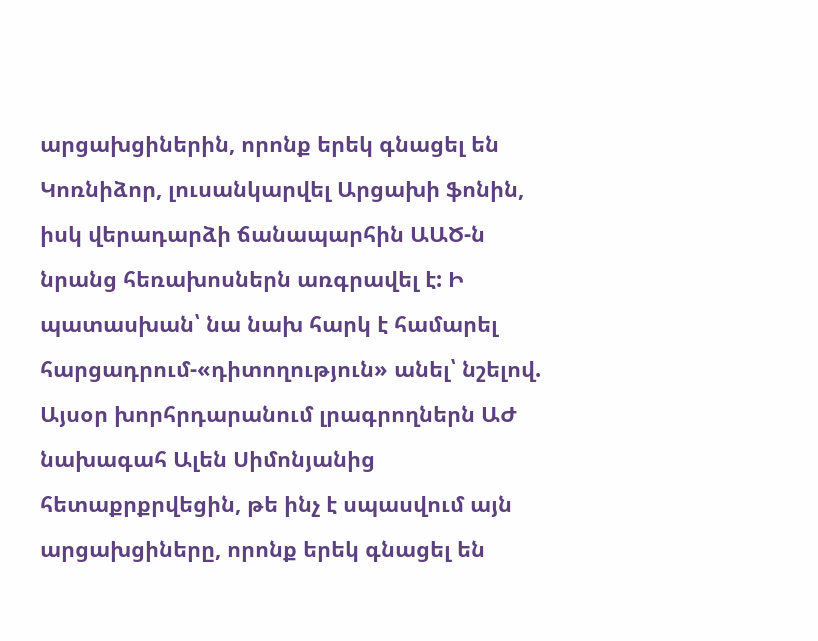արցախցիներին, որոնք երեկ գնացել են Կոռնիձոր, լուսանկարվել Արցախի ֆոնին, իսկ վերադարձի ճանապարհին ԱԱԾ-ն նրանց հեռախոսներն առգրավել է: Ի պատասխան՝ նա նախ հարկ է համարել հարցադրում-«դիտողություն» անել՝ նշելով.
Այսօր խորհրդարանում լրագրողներն ԱԺ նախագահ Ալեն Սիմոնյանից հետաքրքրվեցին, թե ինչ է սպասվում այն արցախցիները, որոնք երեկ գնացել են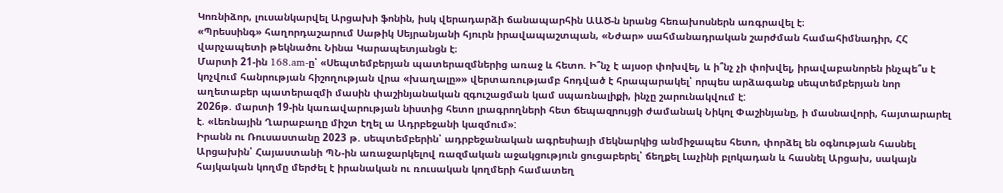Կոռնիձոր, լուսանկարվել Արցախի ֆոնին, իսկ վերադարձի ճանապարհին ԱԱԾ-ն նրանց հեռախոսներն առգրավել է։
«Պրեսսինգ» հաղորդաշարում Սաթիկ Սեյրանյանի հյուրն իրավապաշտպան, «Նժար» սահմանադրական շարժման համահիմնադիր, ՀՀ վարչապետի թեկնածու Նինա Կարապետյանցն է։
Մարտի 21-ին 168.am-ը՝ «Սեպտեմբերյան պատերազմներից առաջ և հետո. Ի՞նչ է այսօր փոխվել, և ի՞նչ չի փոխվել, իրավաբանորեն ինչպե՞ս է կոչվում հանրության հիշողության վրա «խաղալը»» վերտառությամբ հոդված է հրապարակել՝ որպես արձագանք սեպտեմբերյան նոր աղետաբեր պատերազմի մասին փաշինյանական զգուշացման կամ սպառնալիքի, ինչը շարունակվում է:
2026թ. մարտի 19-ին կառավարության նիստից հետո լրագրողների հետ ճեպազրույցի ժամանակ Նիկոլ Փաշինյանը, ի մասնավորի, հայտարարել է. «Լեռնային Ղարաբաղը միշտ էղել ա Ադրբեջանի կազմում»:
Իրանն ու Ռուսաստանը 2023 թ. սեպտեմբերին՝ ադրբեջանական ագրեսիայի մեկնարկից անմիջապես հետո, փորձել են օգնության հասնել Արցախին՝ Հայաստանի ՊՆ-ին առաջարկելով ռազմական աջակցություն ցուցաբերել՝ ճեղքել Լաչինի բլոկադան և հասնել Արցախ, սակայն հայկական կողմը մերժել է իրանական ու ռուսական կողմերի համատեղ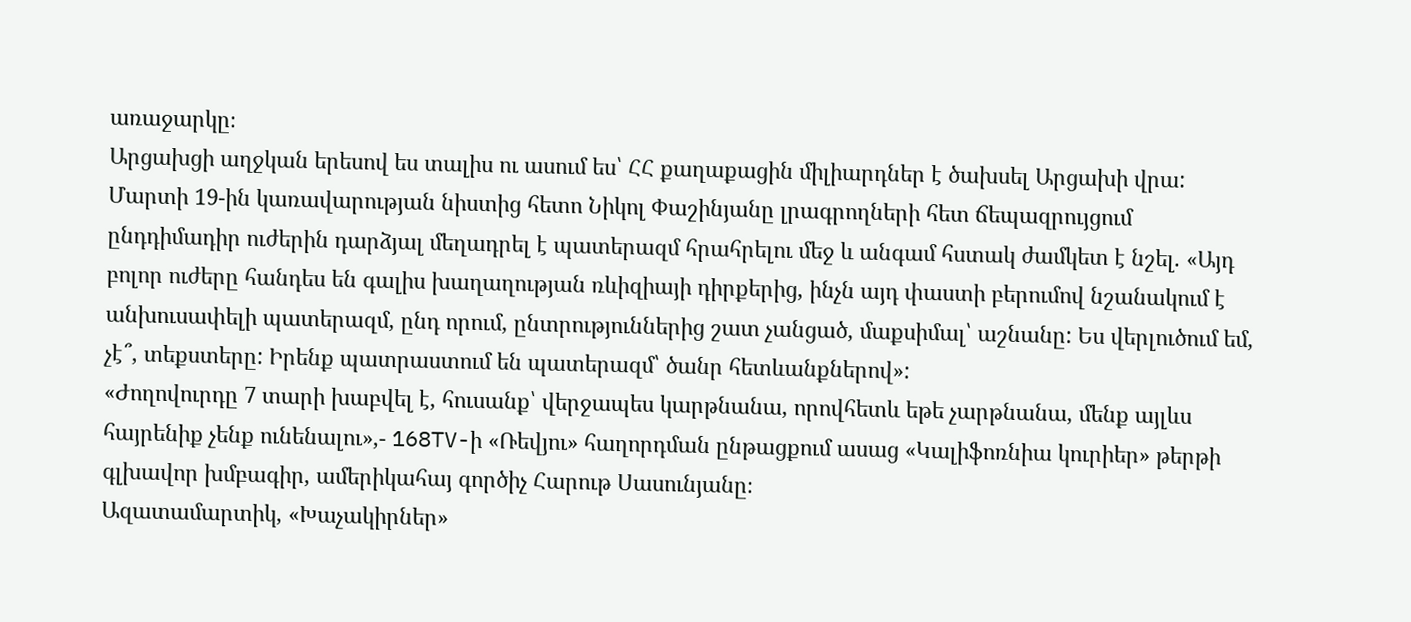առաջարկը։
Արցախցի աղջկան երեսով ես տալիս ու ասում ես՝ ՀՀ քաղաքացին միլիարդներ է ծախսել Արցախի վրա:
Մարտի 19-ին կառավարության նիստից հետո Նիկոլ Փաշինյանը լրագրողների հետ ճեպազրույցում ընդդիմադիր ուժերին դարձյալ մեղադրել է պատերազմ հրահրելու մեջ և անգամ հստակ ժամկետ է նշել. «Այդ բոլոր ուժերը հանդես են գալիս խաղաղության ռևիզիայի դիրքերից, ինչն այդ փաստի բերումով նշանակում է անխուսափելի պատերազմ, ընդ որում, ընտրություններից շատ չանցած, մաքսիմալ՝ աշնանը: Ես վերլուծում եմ, չէ՞, տեքստերը: Իրենք պատրաստում են պատերազմ՝ ծանր հետևանքներով»:
«Ժողովուրդը 7 տարի խաբվել է, հուսանք՝ վերջապես կարթնանա, որովհետև եթե չարթնանա, մենք այլևս հայրենիք չենք ունենալու»,- 168TV-ի «Ռեվյու» հաղորդման ընթացքում ասաց «Կալիֆոռնիա կուրիեր» թերթի գլխավոր խմբագիր, ամերիկահայ գործիչ Հարութ Սասունյանը։
Ազատամարտիկ, «Խաչակիրներ»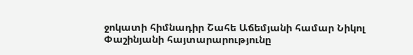ջոկատի հիմնադիր Շահե Աճեմյանի համար Նիկոլ Փաշինյանի հայտարարությունը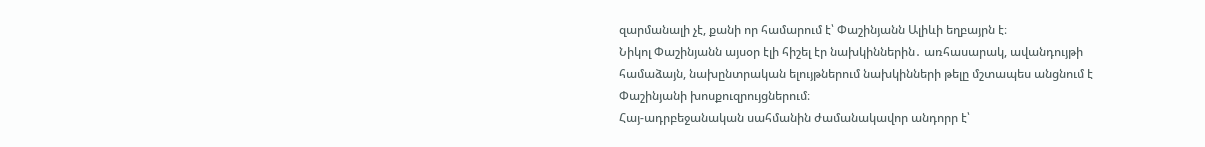զարմանալի չէ, քանի որ համարում է՝ Փաշինյանն Ալիևի եղբայրն է։
Նիկոլ Փաշինյանն այսօր էլի հիշել էր նախկիններին․ առհասարակ, ավանդույթի համաձայն, նախընտրական ելույթներում նախկինների թելը մշտապես անցնում է Փաշինյանի խոսքուզրույցներում։
Հայ-ադրբեջանական սահմանին ժամանակավոր անդորր է՝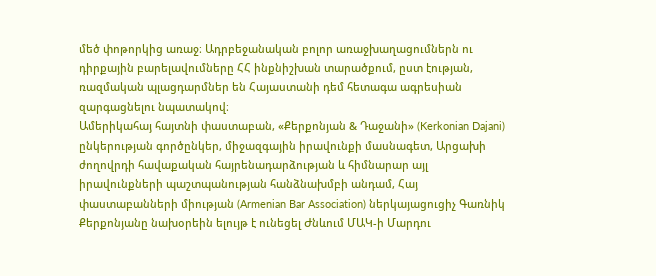մեծ փոթորկից առաջ։ Ադրբեջանական բոլոր առաջխաղացումներն ու դիրքային բարելավումները ՀՀ ինքնիշխան տարածքում, ըստ էության, ռազմական պլացդարմներ են Հայաստանի դեմ հետագա ագրեսիան զարգացնելու նպատակով։
Ամերիկահայ հայտնի փաստաբան, «Քերքոնյան & Դաջանի» (Kerkonian Dajani) ընկերության գործընկեր, միջազգային իրավունքի մասնագետ, Արցախի ժողովրդի հավաքական հայրենադարձության և հիմնարար այլ իրավունքների պաշտպանության հանձնախմբի անդամ, Հայ փաստաբանների միության (Armenian Bar Association) ներկայացուցիչ Գառնիկ Քերքոնյանը նախօրեին ելույթ է ունեցել Ժնևում ՄԱԿ-ի Մարդու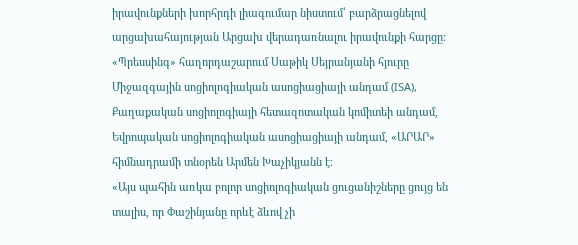իրավունքների խորհրդի լիագումար նիստում՝ բարձրացնելով արցախահայության Արցախ վերադառնալու իրավունքի հարցը։
«Պրեսսինգ» հաղորդաշարում Սաթիկ Սեյրանյանի հյուրը Միջազգային սոցիոլոգիական ասոցիացիայի անդամ (ISA), Քաղաքական սոցիոլոգիայի հետազոտական կոմիտեի անդամ, Եվրոպական սոցիոլոգիական ասոցիացիայի անդամ, «ԱՐԱՐ» հիմնադրամի տնօրեն Արմեն Խաչիկյանն է։
«Այս պահին առկա բոլոր սոցիոլոգիական ցուցանիշները ցույց են տալիս, որ Փաշինյանը որևէ ձևով չի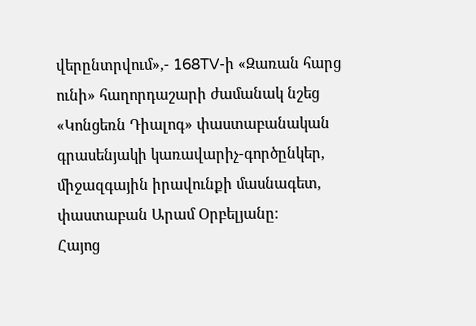վերընտրվում»,- 168TV-ի «Զառան հարց ունի» հաղորդաշարի ժամանակ նշեց «Կոնցեռն Դիալոգ» փաստաբանական գրասենյակի կառավարիչ-գործընկեր, միջազգային իրավունքի մասնագետ, փաստաբան Արամ Օրբելյանը։
Հայոց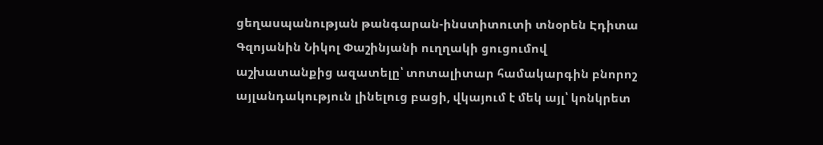ցեղասպանության թանգարան-ինստիտուտի տնօրեն Էդիտա Գզոյանին Նիկոլ Փաշինյանի ուղղակի ցուցումով աշխատանքից ազատելը՝ տոտալիտար համակարգին բնորոշ այլանդակություն լինելուց բացի, վկայում է մեկ այլ՝ կոնկրետ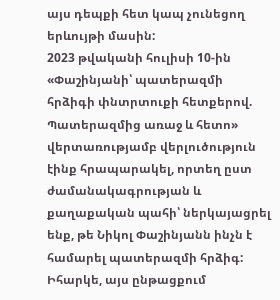այս դեպքի հետ կապ չունեցող երևույթի մասին:
2023 թվականի հուլիսի 10-ին «Փաշինյանի՝ պատերազմի հրձիգի փնտրտուքի հետքերով. Պատերազմից առաջ և հետո» վերտառությամբ վերլուծություն էինք հրապարակել, որտեղ ըստ ժամանակագրության և քաղաքական պահի՝ ներկայացրել ենք, թե Նիկոլ Փաշինյանն ինչն է համարել պատերազմի հրձիգ: Իհարկե, այս ընթացքում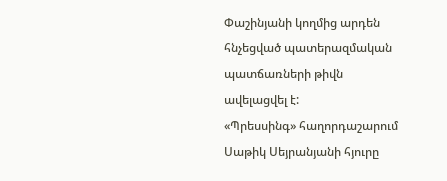Փաշինյանի կողմից արդեն հնչեցված պատերազմական պատճառների թիվն ավելացվել է:
«Պրեսսինգ» հաղորդաշարում Սաթիկ Սեյրանյանի հյուրը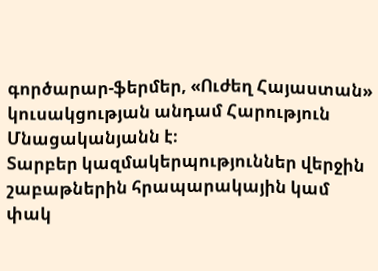գործարար-ֆերմեր, «Ուժեղ Հայաստան» կուսակցության անդամ Հարություն Մնացականյանն է։
Տարբեր կազմակերպություններ վերջին շաբաթներին հրապարակային կամ փակ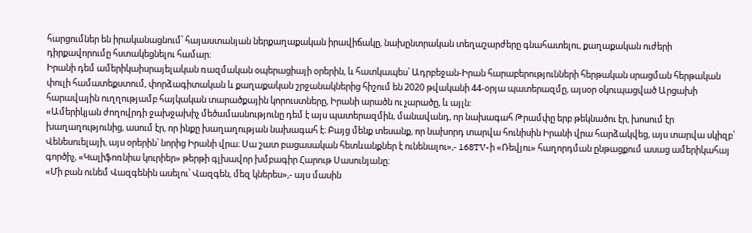հարցումներ են իրականացնում՝ հայաստանյան ներքաղաքական իրավիճակը, նախընտրական տեղաշարժերը գնահատելու, քաղաքական ուժերի դիրքավորումը հստակեցնելու համար։
Իրանի դեմ ամերիկաիսրայելական ռազմական օպերացիայի օրերին, և հատկապես՝ Ադրբեջան-Իրան հարաբերությունների հերթական սրացման հերթական փուլի համատեքստում, փորձագիտական և քաղաքական շրջանակներից հիշում են 2020 թվականի 44-օրյա պատերազմը, այսօր օկուպացված Արցախի հարավային ուղղությամբ հայկական տարածքային կորուստները, Իրանի արածն ու չարածը, և այլն:
«Ամերիկյան ժողովրդի ջախջախիչ մեծամասնությունը դեմ է այս պատերազմին, մանավանդ, որ նախագահ Թրամփը երբ թեկնածու էր, խոսում էր խաղաղությունից, ասում էր, որ ինքը խաղաղության նախագահ է։ Բայց մենք տեսանք, որ նախորդ տարվա հունիսին Իրանի վրա հարձակվեց, այս տարվա սկիզբ՝ Վենեսուելայի, այս օրերին՝ նորից Իրանի վրա։ Սա շատ բացասական հետևանքներ է ունենալու»,- 168TV-ի «Ռեվյու» հաղորդման ընթացքում ասաց ամերիկահայ գործիչ, «Կալիֆոռնիա կուրիեր» թերթի գլխավոր խմբագիր Հարութ Սասունյանը։
«Մի բան ունեմ Վազգենին ասելու՝ Վազգեն, մեզ կներես»,- այս մասին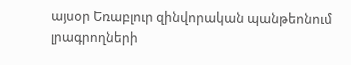այսօր Եռաբլուր զինվորական պանթեոնում լրագրողների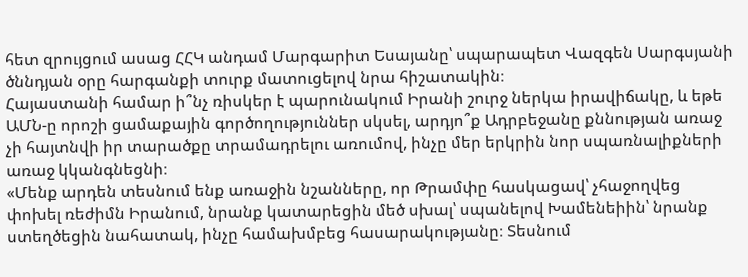հետ զրույցում ասաց ՀՀԿ անդամ Մարգարիտ Եսայանը՝ սպարապետ Վազգեն Սարգսյանի ծննդյան օրը հարգանքի տուրք մատուցելով նրա հիշատակին։
Հայաստանի համար ի՞նչ ռիսկեր է պարունակում Իրանի շուրջ ներկա իրավիճակը, և եթե ԱՄՆ-ը որոշի ցամաքային գործողություններ սկսել, արդյո՞ք Ադրբեջանը քննության առաջ չի հայտնվի իր տարածքը տրամադրելու առումով, ինչը մեր երկրին նոր սպառնալիքների առաջ կկանգնեցնի։
«Մենք արդեն տեսնում ենք առաջին նշանները, որ Թրամփը հասկացավ՝ չհաջողվեց փոխել ռեժիմն Իրանում, նրանք կատարեցին մեծ սխալ՝ սպանելով Խամենեիին՝ նրանք ստեղծեցին նահատակ, ինչը համախմբեց հասարակությանը։ Տեսնում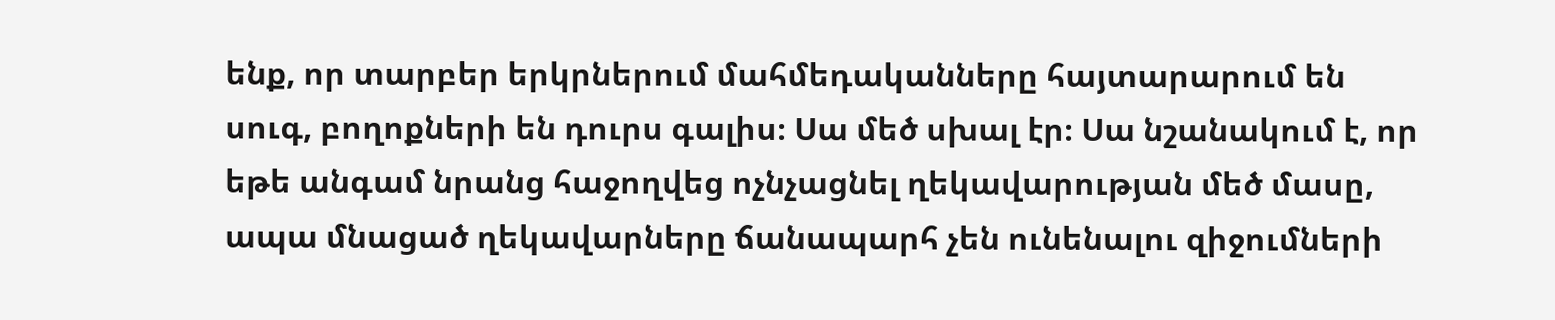ենք, որ տարբեր երկրներում մահմեդականները հայտարարում են սուգ, բողոքների են դուրս գալիս։ Սա մեծ սխալ էր։ Սա նշանակում է, որ եթե անգամ նրանց հաջողվեց ոչնչացնել ղեկավարության մեծ մասը, ապա մնացած ղեկավարները ճանապարհ չեն ունենալու զիջումների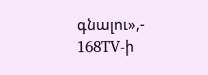գնալու»,- 168TV-ի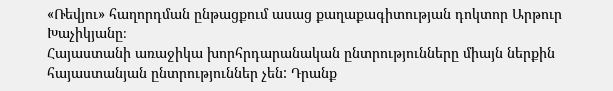«Ռեվյու» հաղորդման ընթացքում ասաց քաղաքագիտության դոկտոր Արթուր Խաչիկյանը։
Հայաստանի առաջիկա խորհրդարանական ընտրությունները միայն ներքին հայաստանյան ընտրություններ չեն: Դրանք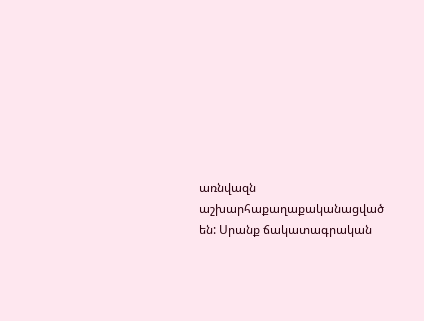առնվազն աշխարհաքաղաքականացված են: Սրանք ճակատագրական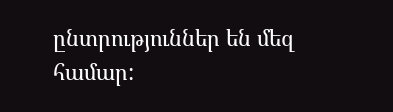ընտրություններ են մեզ համար: